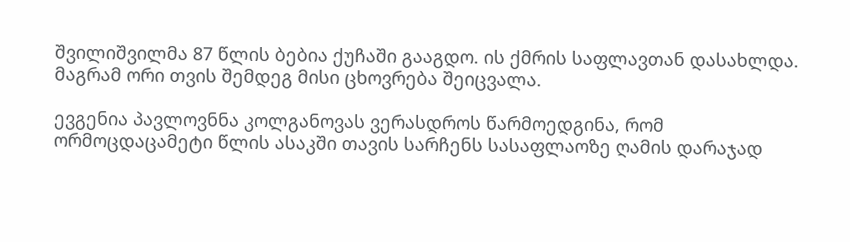შვილიშვილმა 87 წლის ბებია ქუჩაში გააგდო. ის ქმრის საფლავთან დასახლდა. მაგრამ ორი თვის შემდეგ მისი ცხოვრება შეიცვალა.

ევგენია პავლოვნნა კოლგანოვას ვერასდროს წარმოედგინა, რომ ორმოცდაცამეტი წლის ასაკში თავის სარჩენს სასაფლაოზე ღამის დარაჯად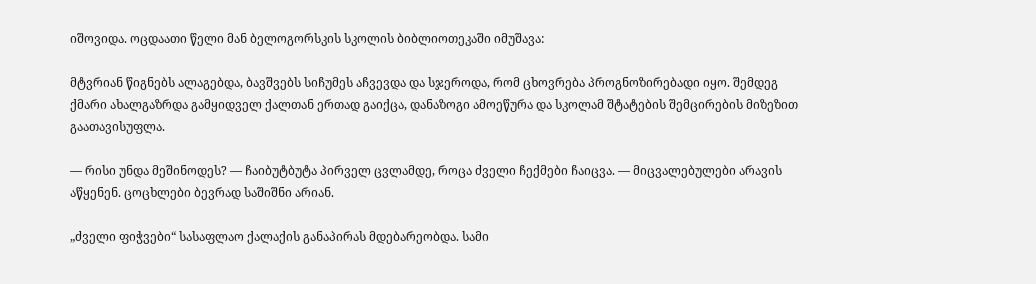იშოვიდა. ოცდაათი წელი მან ბელოგორსკის სკოლის ბიბლიოთეკაში იმუშავა:

მტვრიან წიგნებს ალაგებდა, ბავშვებს სიჩუმეს აჩვევდა და სჯეროდა, რომ ცხოვრება პროგნოზირებადი იყო. შემდეგ ქმარი ახალგაზრდა გამყიდველ ქალთან ერთად გაიქცა, დანაზოგი ამოეწურა და სკოლამ შტატების შემცირების მიზეზით გაათავისუფლა.

— რისი უნდა მეშინოდეს? — ჩაიბუტბუტა პირველ ცვლამდე, როცა ძველი ჩექმები ჩაიცვა. — მიცვალებულები არავის აწყენენ. ცოცხლები ბევრად საშიშნი არიან.

„ძველი ფიჭვები“ სასაფლაო ქალაქის განაპირას მდებარეობდა. სამი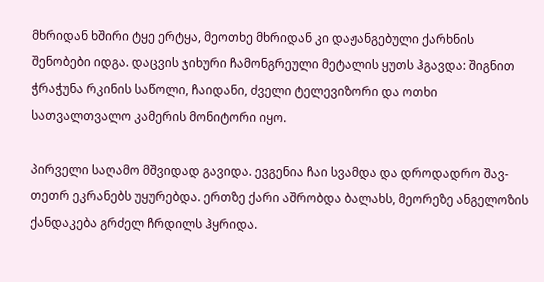მხრიდან ხშირი ტყე ერტყა, მეოთხე მხრიდან კი დაჟანგებული ქარხნის შენობები იდგა. დაცვის ჯიხური ჩამონგრეული მეტალის ყუთს ჰგავდა: შიგნით ჭრაჭუნა რკინის საწოლი, ჩაიდანი, ძველი ტელევიზორი და ოთხი სათვალთვალო კამერის მონიტორი იყო.

პირველი საღამო მშვიდად გავიდა. ევგენია ჩაი სვამდა და დროდადრო შავ-თეთრ ეკრანებს უყურებდა. ერთზე ქარი აშრობდა ბალახს, მეორეზე ანგელოზის ქანდაკება გრძელ ჩრდილს ჰყრიდა.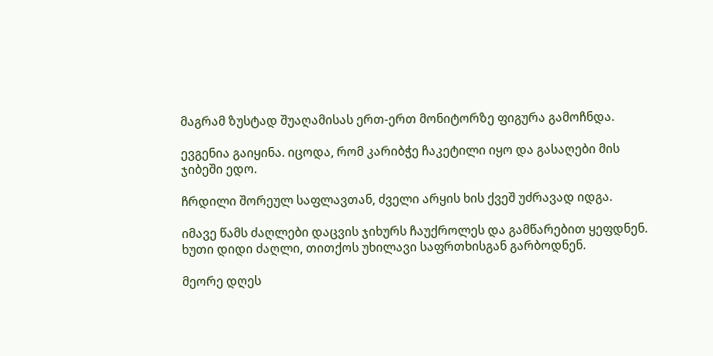მაგრამ ზუსტად შუაღამისას ერთ-ერთ მონიტორზე ფიგურა გამოჩნდა.

ევგენია გაიყინა. იცოდა, რომ კარიბჭე ჩაკეტილი იყო და გასაღები მის ჯიბეში ედო.

ჩრდილი შორეულ საფლავთან, ძველი არყის ხის ქვეშ უძრავად იდგა.

იმავე წამს ძაღლები დაცვის ჯიხურს ჩაუქროლეს და გამწარებით ყეფდნენ. ხუთი დიდი ძაღლი, თითქოს უხილავი საფრთხისგან გარბოდნენ.

მეორე დღეს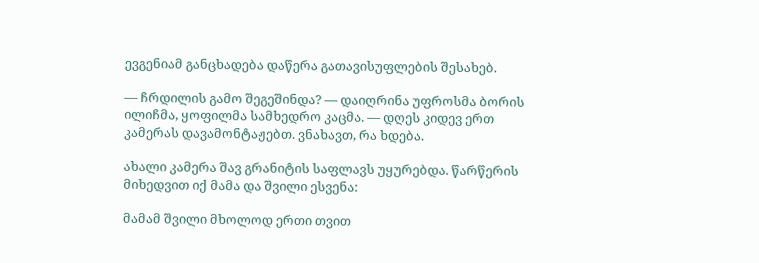ევგენიამ განცხადება დაწერა გათავისუფლების შესახებ.

— ჩრდილის გამო შეგეშინდა? — დაიღრინა უფროსმა ბორის ილიჩმა, ყოფილმა სამხედრო კაცმა. — დღეს კიდევ ერთ კამერას დავამონტაჟებთ. ვნახავთ, რა ხდება.

ახალი კამერა შავ გრანიტის საფლავს უყურებდა. წარწერის მიხედვით იქ მამა და შვილი ესვენა:

მამამ შვილი მხოლოდ ერთი თვით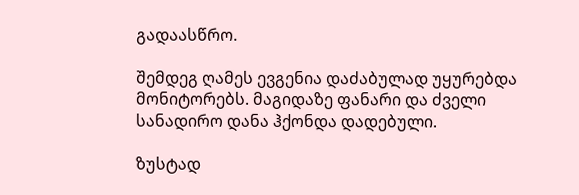გადაასწრო.

შემდეგ ღამეს ევგენია დაძაბულად უყურებდა მონიტორებს. მაგიდაზე ფანარი და ძველი სანადირო დანა ჰქონდა დადებული.

ზუსტად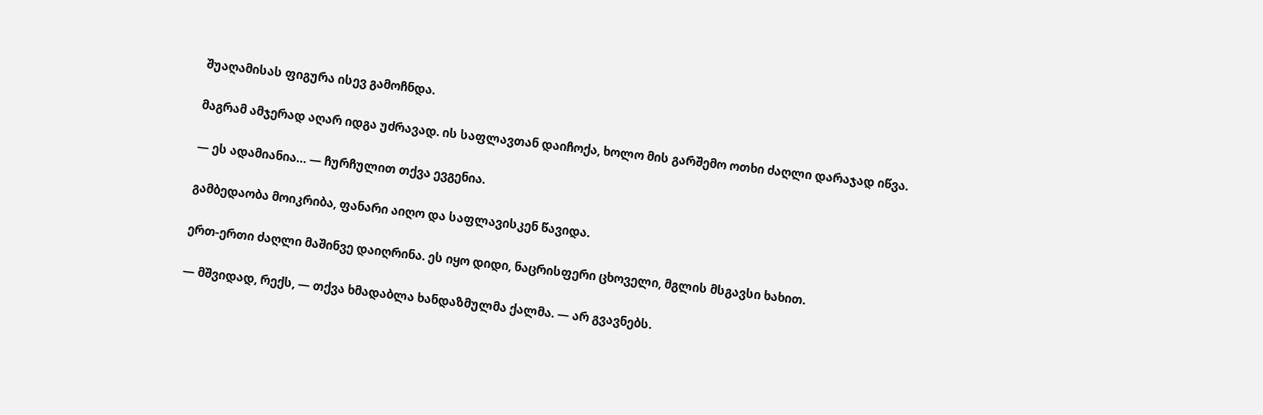შუაღამისას ფიგურა ისევ გამოჩნდა.

მაგრამ ამჯერად აღარ იდგა უძრავად. ის საფლავთან დაიჩოქა, ხოლო მის გარშემო ოთხი ძაღლი დარაჯად იწვა.

— ეს ადამიანია… — ჩურჩულით თქვა ევგენია.

გამბედაობა მოიკრიბა, ფანარი აიღო და საფლავისკენ წავიდა.

ერთ-ერთი ძაღლი მაშინვე დაიღრინა. ეს იყო დიდი, ნაცრისფერი ცხოველი, მგლის მსგავსი ხახით.

— მშვიდად, რექს, — თქვა ხმადაბლა ხანდაზმულმა ქალმა. — არ გვავნებს.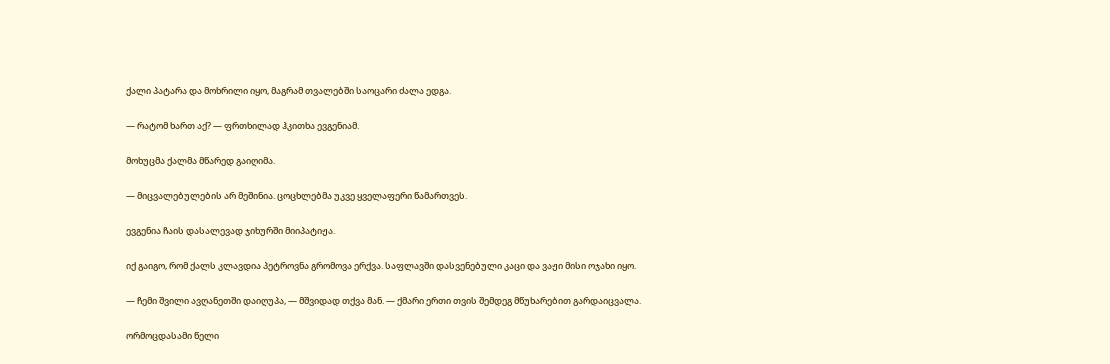ქალი პატარა და მოხრილი იყო, მაგრამ თვალებში საოცარი ძალა ედგა.

— რატომ ხართ აქ? — ფრთხილად ჰკითხა ევგენიამ.

მოხუცმა ქალმა მწარედ გაიღიმა.

— მიცვალებულების არ მეშინია. ცოცხლებმა უკვე ყველაფერი წამართვეს.

ევგენია ჩაის დასალევად ჯიხურში მიიპატიჟა.

იქ გაიგო, რომ ქალს კლავდია პეტროვნა გრომოვა ერქვა. საფლავში დასვენებული კაცი და ვაჟი მისი ოჯახი იყო.

— ჩემი შვილი ავღანეთში დაიღუპა, — მშვიდად თქვა მან. — ქმარი ერთი თვის შემდეგ მწუხარებით გარდაიცვალა.

ორმოცდასამი წელი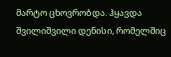მარტო ცხოვრობდა. ჰყავდა შვილიშვილი დენისი, რომელშიც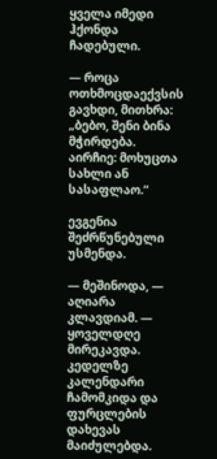ყველა იმედი ჰქონდა ჩადებული.

— როცა ოთხმოცდაექვსის გავხდი, მითხრა: „ბებო, შენი ბინა მჭირდება. აირჩიე: მოხუცთა სახლი ან სასაფლაო.“

ევგენია შეძრწუნებული უსმენდა.

— მეშინოდა, — აღიარა კლავდიამ. — ყოველდღე მირეკავდა. კედელზე კალენდარი ჩამომკიდა და ფურცლების დახევას მაიძულებდა.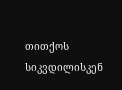თითქოს სიკვდილისკენ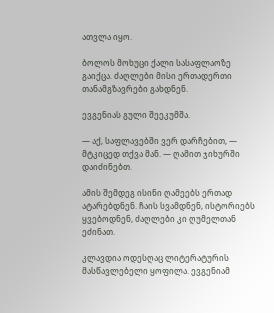ათვლა იყო.

ბოლოს მოხუცი ქალი სასაფლაოზე გაიქცა. ძაღლები მისი ერთადერთი თანამგზავრები გახდნენ.

ევგენიას გული შეეკუმშა.

— აქ, საფლავებში ვერ დარჩებით, — მტკიცედ თქვა მან. — ღამით ჯიხურში დაიძინებთ.

ამის შემდეგ ისინი ღამეებს ერთად ატარებდნენ. ჩაის სვამდნენ, ისტორიებს ყვებოდნენ, ძაღლები კი ღუმელთან ეძინათ.

კლავდია ოდესღაც ლიტერატურის მასწავლებელი ყოფილა. ევგენიამ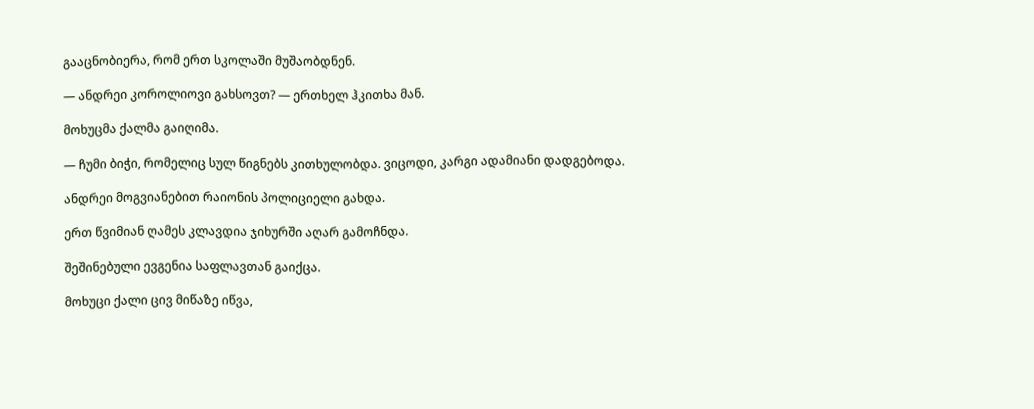გააცნობიერა, რომ ერთ სკოლაში მუშაობდნენ.

— ანდრეი კოროლიოვი გახსოვთ? — ერთხელ ჰკითხა მან.

მოხუცმა ქალმა გაიღიმა.

— ჩუმი ბიჭი, რომელიც სულ წიგნებს კითხულობდა. ვიცოდი, კარგი ადამიანი დადგებოდა.

ანდრეი მოგვიანებით რაიონის პოლიციელი გახდა.

ერთ წვიმიან ღამეს კლავდია ჯიხურში აღარ გამოჩნდა.

შეშინებული ევგენია საფლავთან გაიქცა.

მოხუცი ქალი ცივ მიწაზე იწვა,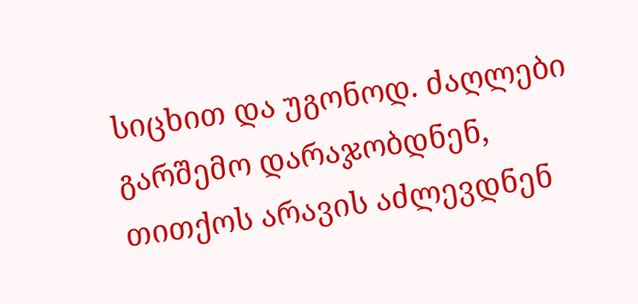სიცხით და უგონოდ. ძაღლები გარშემო დარაჯობდნენ, თითქოს არავის აძლევდნენ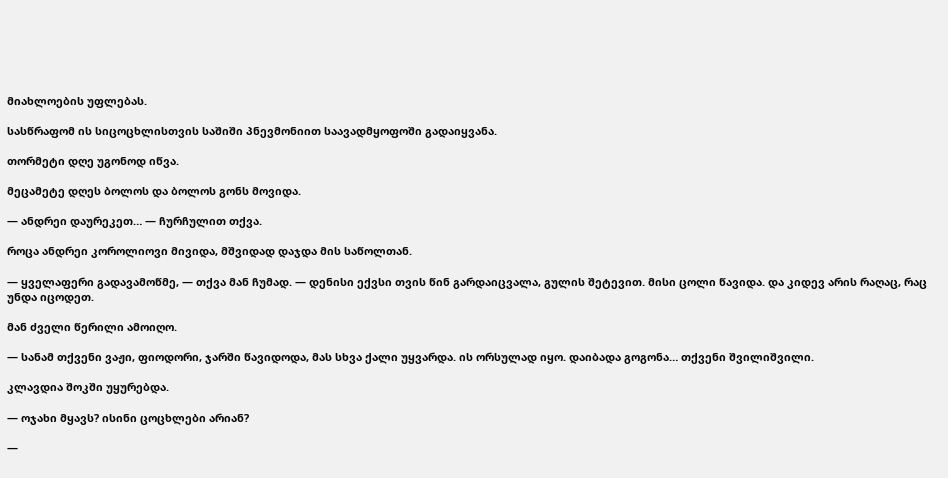მიახლოების უფლებას.

სასწრაფომ ის სიცოცხლისთვის საშიში პნევმონიით საავადმყოფოში გადაიყვანა.

თორმეტი დღე უგონოდ იწვა.

მეცამეტე დღეს ბოლოს და ბოლოს გონს მოვიდა.

— ანდრეი დაურეკეთ… — ჩურჩულით თქვა.

როცა ანდრეი კოროლიოვი მივიდა, მშვიდად დაჯდა მის საწოლთან.

— ყველაფერი გადავამოწმე, — თქვა მან ჩუმად. — დენისი ექვსი თვის წინ გარდაიცვალა, გულის შეტევით. მისი ცოლი წავიდა. და კიდევ არის რაღაც, რაც უნდა იცოდეთ.

მან ძველი წერილი ამოიღო.

— სანამ თქვენი ვაჟი, ფიოდორი, ჯარში წავიდოდა, მას სხვა ქალი უყვარდა. ის ორსულად იყო. დაიბადა გოგონა… თქვენი შვილიშვილი.

კლავდია შოკში უყურებდა.

— ოჯახი მყავს? ისინი ცოცხლები არიან?

—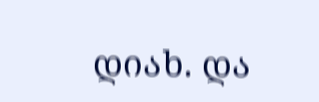დიახ. და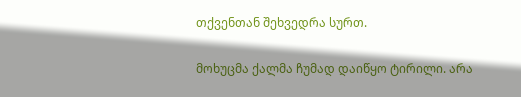თქვენთან შეხვედრა სურთ.

მოხუცმა ქალმა ჩუმად დაიწყო ტირილი. არა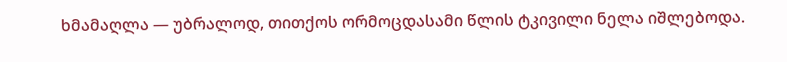ხმამაღლა — უბრალოდ, თითქოს ორმოცდასამი წლის ტკივილი ნელა იშლებოდა.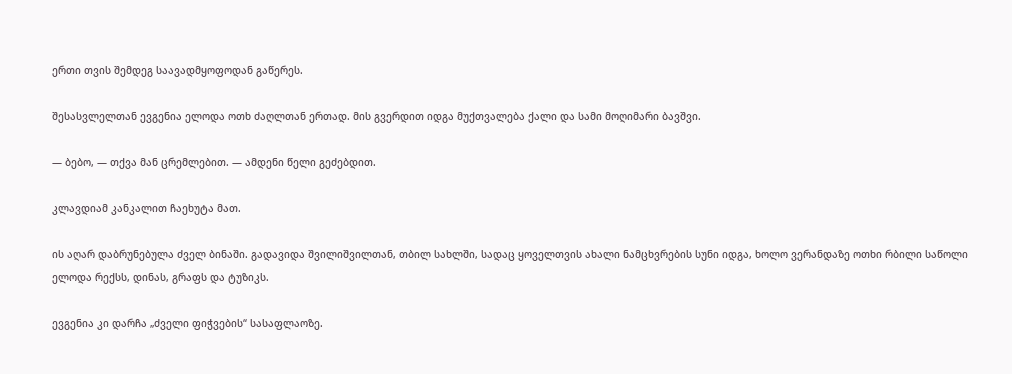ერთი თვის შემდეგ საავადმყოფოდან გაწერეს.

შესასვლელთან ევგენია ელოდა ოთხ ძაღლთან ერთად. მის გვერდით იდგა მუქთვალება ქალი და სამი მოღიმარი ბავშვი.

— ბებო, — თქვა მან ცრემლებით. — ამდენი წელი გეძებდით.

კლავდიამ კანკალით ჩაეხუტა მათ.

ის აღარ დაბრუნებულა ძველ ბინაში. გადავიდა შვილიშვილთან, თბილ სახლში, სადაც ყოველთვის ახალი ნამცხვრების სუნი იდგა, ხოლო ვერანდაზე ოთხი რბილი საწოლი ელოდა რექსს, დინას, გრაფს და ტუზიკს.

ევგენია კი დარჩა „ძველი ფიჭვების“ სასაფლაოზე.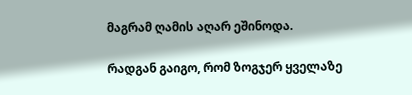მაგრამ ღამის აღარ ეშინოდა.

რადგან გაიგო, რომ ზოგჯერ ყველაზე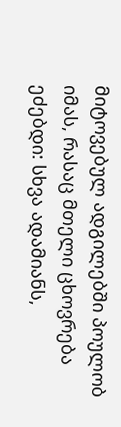მიტოვებულ ადგილებში პოულობ იმას, რასაც მთელი ცხოვრება ეძებდი: სხვა ადამიანს,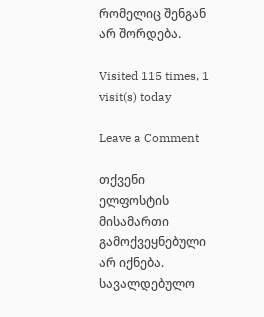რომელიც შენგან არ შორდება.

Visited 115 times, 1 visit(s) today

Leave a Comment

თქვენი ელფოსტის მისამართი გამოქვეყნებული არ იქნება. სავალდებულო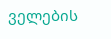ველების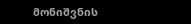მონიშვნის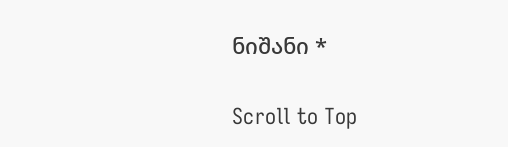ნიშანი *

Scroll to Top